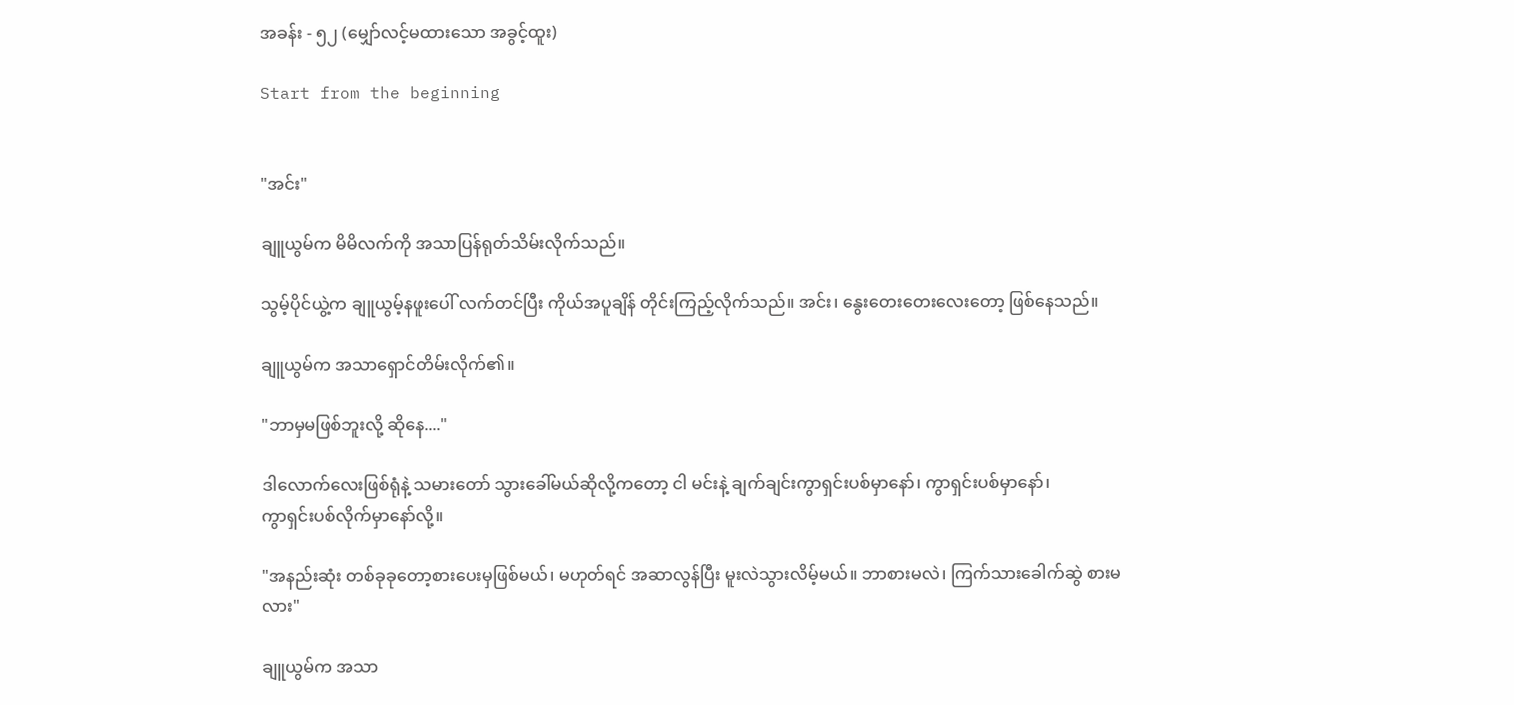အခန်း - ၅၂ (မျှော်လင့်မထားသော အခွင့်ထူး)

Start from the beginning


"အင်း"

ချူယွမ်က မိမိလက်ကို အသာပြန်ရုတ်သိမ်းလိုက်သည်။

သွမ့်ပိုင်ယွဲ့က ချူယွမ့်နဖူးပေါ် လက်တင်ပြီး ကိုယ်အပူချိန် တိုင်းကြည့်လိုက်သည်။ အင်း၊ နွေးတေးတေးလေးတော့ ဖြစ်နေသည်။

ချူယွမ်က အသာရှောင်တိမ်းလိုက်၏။

"ဘာမှမဖြစ်ဘူးလို့ ဆိုနေ...."

ဒါလောက်လေးဖြစ်ရုံနဲ့ သမားတော် သွားခေါ်မယ်ဆိုလို့ကတော့ ငါ မင်းနဲ့ ချက်ချင်းကွာရှင်းပစ်မှာနော်၊ ကွာရှင်းပစ်မှာနော်၊
ကွာရှင်းပစ်လိုက်မှာနော်လို့။

"အနည်းဆုံး တစ်ခုခုတော့စားပေးမှဖြစ်မယ်၊ မဟုတ်ရင် အဆာလွန်ပြီး မူးလဲသွားလိမ့်မယ်။ ဘာစားမလဲ၊ ကြက်သားခေါက်ဆွဲ စားမလား"

ချူယွမ်က အသာ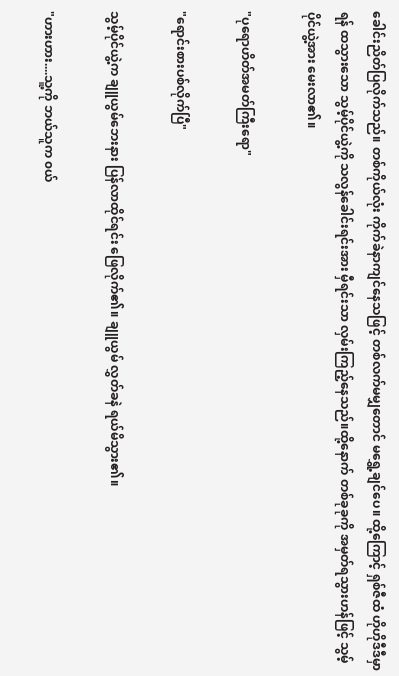ခေါင်းညိတ်ပြလိုက်သည်။ တစ်ကိုယ်လုံး ကိုက်ခဲနာကျင်နေသဖြင့် တစ်လက်မမျှတောင် မရွှေ့ချင်ပေ။ ထို့ကြောင့် ရှစ်ဇီထံ ဟိုဟိုဒီဒီမှာရန် ထသွားသော သွမ့်ပိုင်ယွဲ့ကို သလွန်ခေါင်းရင်းအား မှီရင်းသာ လှမ်းကြည့်နေသည်။ထို့နောက် တစ်ခုခုကို အမှတ်ရသွားဟန်ဖြင့် သွမ့်ပိုင်ယွဲ့အား မေးလာ၏။

"ပုရောဟိတ်အမတ်ကြီးရော"

"ရောင်းစားပစ်လိုက်ပြီ"

သွမ့်ပိုင်ယွဲ့က ချူယွမ်ဘေးနား ပြန်လာထိုင်ရင်း ဖြေလိုက်၏။ ချူယွမ် လွှတ်ခနဲ ရယ်မိသွား၏။

"ဟားဟား....သူ့ကို ဘယ်သူက ၀ယ်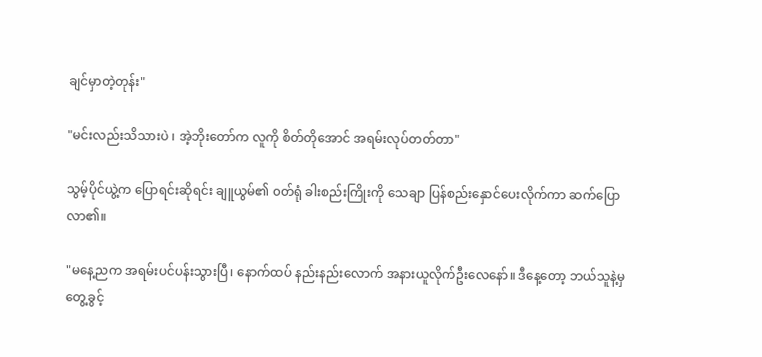ချင်မှာတဲ့တုန်း"

"မင်းလည်းသိသားပဲ ၊ အဲ့ဘိုးတော်က လူကို စိတ်တိုအောင် အရမ်းလုပ်တတ်တာ"

သွမ့်ပိုင်ယွဲ့က ပြောရင်းဆိုရင်း ချူယွမ်၏ ၀တ်ရုံ ခါးစည်းကြိုးကို သေချာ ပြန်စည်းနှောင်ပေးလိုက်ကာ ဆက်ပြောလာ၏။

"မနေ့ညက အရမ်းပင်ပန်းသွားပြီ၊ နောက်ထပ် နည်းနည်းလောက် အနားယူလိုက်ဦးလေနော်။ ဒီနေ့တော့ ဘယ်သူနဲ့မှ တွေ့ခွင့်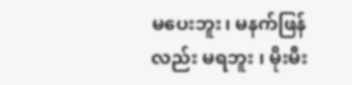မပေးဘူး၊ မနက်ဖြန်လည်း မရဘူး ၊ မိုးမီး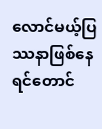လောင်မယ့်ပြဿနာဖြစ်နေရင်တောင်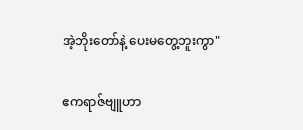အဲ့ဘိုးတော်နဲ့ ပေးမတွေ့ဘူးကွာ"

ဧကရာဇ်ဗျူဟာ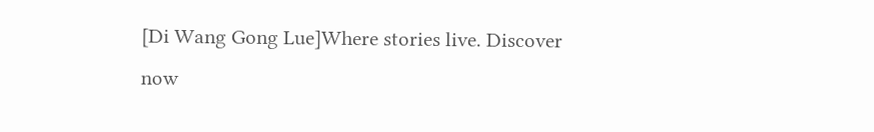[Di Wang Gong Lue]Where stories live. Discover now